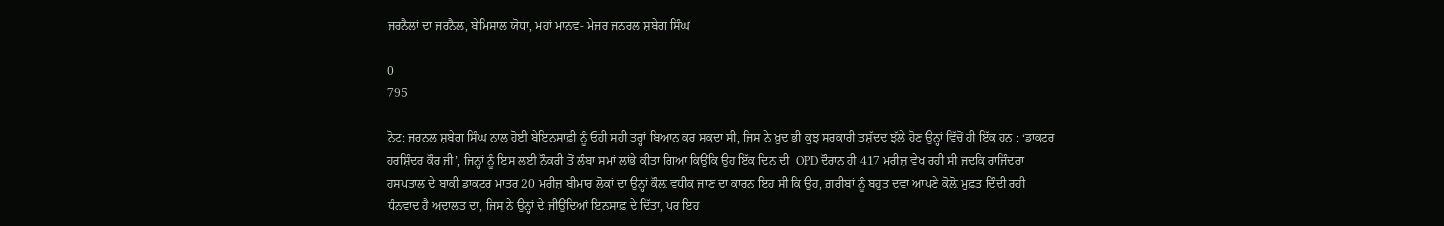ਜਰਨੈਲਾਂ ਦਾ ਜਰਨੈਲ, ਬੇਮਿਸਾਲ ਯੋਧਾ, ਮਹਾਂ ਮਾਨਵ- ਮੇਜਰ ਜਨਰਲ ਸ਼ਬੇਗ ਸਿੰਘ

0
795

ਨੋਟ: ਜਰਨਲ ਸ਼ਬੇਗ ਸਿੰਘ ਨਾਲ ਹੋਈ ਬੇਇਨਸਾਫ਼ੀ ਨੂੰ ਓਹੀ ਸਹੀ ਤਰ੍ਹਾਂ ਬਿਆਨ ਕਰ ਸਕਦਾ ਸੀ, ਜਿਸ ਨੇ ਖ਼ੁਦ ਭੀ ਕੁਝ ਸਰਕਾਰੀ ਤਸ਼ੱਦਦ ਝੱਲੇ ਹੋਣ ਉਨ੍ਹਾਂ ਵਿੱਚੋਂ ਹੀ ਇੱਕ ਹਨ : ‘ਡਾਕਟਰ ਹਰਸ਼ਿੰਦਰ ਕੌਰ ਜੀ’, ਜਿਨ੍ਹਾਂ ਨੂੰ ਇਸ ਲਈ ਨੌਕਰੀ ਤੋਂ ਲੰਬਾ ਸਮਾਂ ਲਾਂਭੇ ਕੀਤਾ ਗਿਆ ਕਿਉਂਕਿ ਉਹ ਇੱਕ ਦਿਨ ਦੀ  OPD ਦੌਰਾਨ ਹੀ 417 ਮਰੀਜ਼ ਵੇਖ ਰਹੀ ਸੀ ਜਦਕਿ ਰਾਜਿੰਦਰਾ ਹਸਪਤਾਲ ਦੇ ਬਾਕੀ ਡਾਕਟਰ ਮਾਤਰ 20 ਮਰੀਜ਼ ਬੀਮਾਰ ਲੋਕਾਂ ਦਾ ਉਨ੍ਹਾਂ ਕੌਲ਼ ਵਧੀਕ ਜਾਣ ਦਾ ਕਾਰਨ ਇਹ ਸੀ ਕਿ ਉਹ, ਗ਼ਰੀਬਾਂ ਨੂੰ ਬਹੁਤ ਦਵਾ ਆਪਣੇ ਕੋਲ਼ੋ ਮੁਫ਼ਤ ਦਿੰਦੀ ਰਹੀ ਧੰਨਵਾਦ ਹੈ ਅਦਾਲਤ ਦਾ, ਜਿਸ ਨੇ ਉਨ੍ਹਾਂ ਦੇ ਜੀਉਂਦਿਆਂ ਇਨਸਾਫ਼ ਦੇ ਦਿੱਤਾ, ਪਰ ਇਹ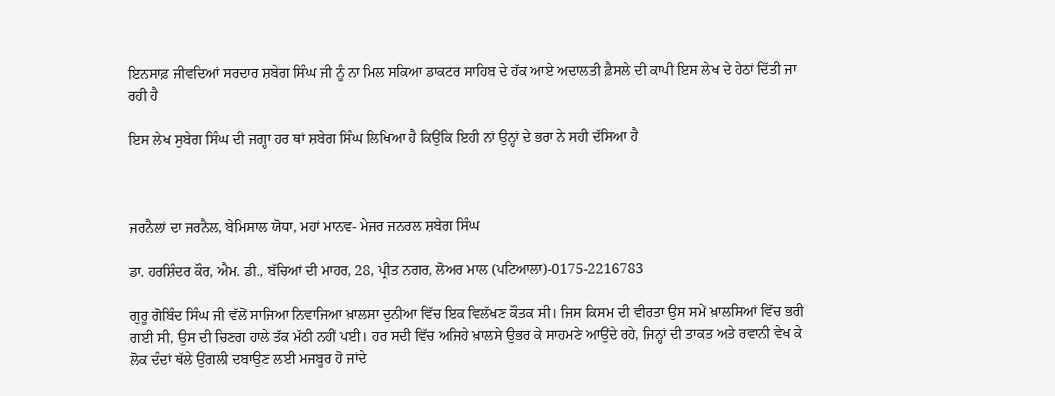ਇਨਸਾਫ਼ ਜੀਵਦਿਆਂ ਸਰਦਾਰ ਸ਼ਬੇਗ ਸਿੰਘ ਜੀ ਨੂੰ ਨਾ ਮਿਲ ਸਕਿਆ ਡਾਕਟਰ ਸਾਹਿਬ ਦੇ ਹੱਕ ਆਏ ਅਦਾਲਤੀ ਫ਼ੈਸਲੇ ਦੀ ਕਾਪੀ ਇਸ ਲੇਖ ਦੇ ਹੇਠਾਂ ਦਿੱਤੀ ਜਾ ਰਹੀ ਹੈ

ਇਸ ਲੇਖ ਸੁਬੇਗ ਸਿੰਘ ਦੀ ਜਗ੍ਹਾ ਹਰ ਥਾਂ ਸ਼ਬੇਗ ਸਿੰਘ ਲਿਖਿਆ ਹੈ ਕਿਉਂਕਿ ਇਹੀ ਨਾਂ ਉਨ੍ਹਾਂ ਦੇ ਭਰਾ ਨੇ ਸਹੀ ਦੱਸਿਆ ਹੈ



ਜਰਨੈਲਾਂ ਦਾ ਜਰਨੈਲ, ਬੇਮਿਸਾਲ ਯੋਧਾ, ਮਹਾਂ ਮਾਨਵ- ਮੇਜਰ ਜਨਰਲ ਸ਼ਬੇਗ ਸਿੰਘ

ਡਾ. ਹਰਸ਼ਿੰਦਰ ਕੌਰ, ਐਮ. ਡੀ., ਬੱਚਿਆਂ ਦੀ ਮਾਹਰ, 28, ਪ੍ਰੀਤ ਨਗਰ, ਲੋਅਰ ਮਾਲ (ਪਟਿਆਲਾ)-0175-2216783

ਗੁਰੂ ਗੋਬਿੰਦ ਸਿੰਘ ਜੀ ਵੱਲੋਂ ਸਾਜਿਆ ਨਿਵਾਜਿਆ ਖ਼ਾਲਸਾ ਦੁਨੀਆ ਵਿੱਚ ਇਕ ਵਿਲੱਖਣ ਕੌਤਕ ਸੀ। ਜਿਸ ਕਿਸਮ ਦੀ ਵੀਰਤਾ ਉਸ ਸਮੇਂ ਖ਼ਾਲਸਿਆਂ ਵਿੱਚ ਭਰੀ ਗਈ ਸੀ, ਉਸ ਦੀ ਚਿਣਗ ਹਾਲੇ ਤੱਕ ਮੱਠੀ ਨਹੀਂ ਪਈ। ਹਰ ਸਦੀ ਵਿੱਚ ਅਜਿਹੇ ਖ਼ਾਲਸੇ ਉਭਰ ਕੇ ਸਾਹਮਣੇ ਆਉਂਦੇ ਰਹੇ, ਜਿਨ੍ਹਾਂ ਦੀ ਤਾਕਤ ਅਤੇ ਰਵਾਨੀ ਵੇਖ ਕੇ ਲੋਕ ਦੰਦਾਂ ਥੱਲੇ ਉਂਗਲੀ ਦਬਾਉਣ ਲਈ ਮਜਬੂਰ ਹੋ ਜਾਂਦੇ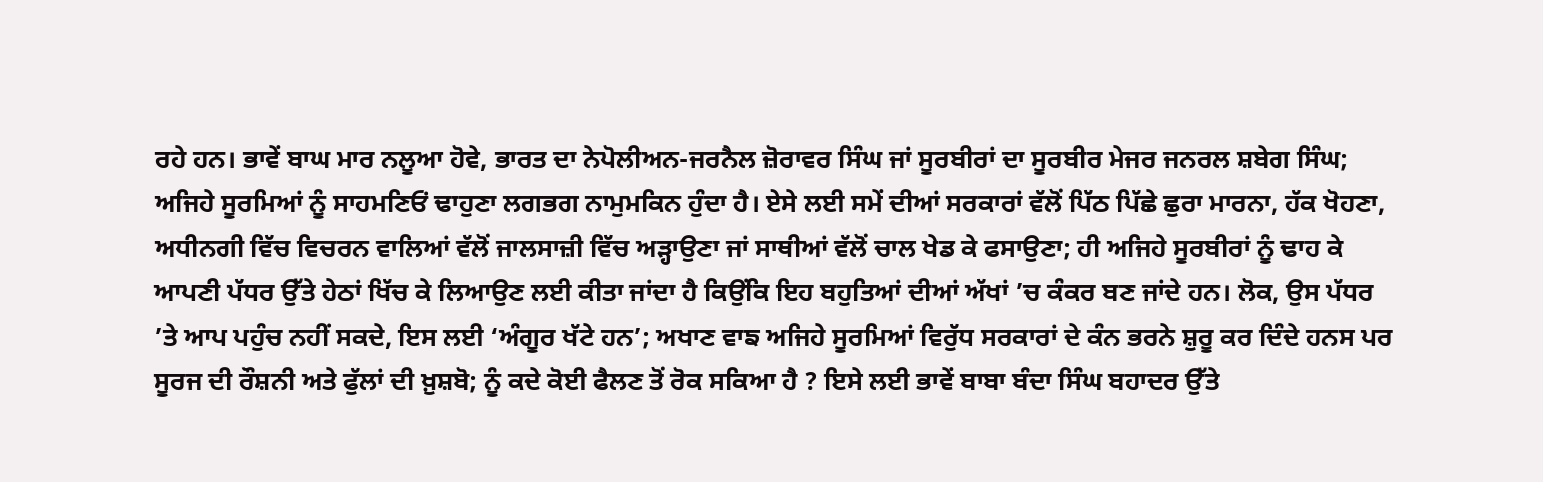ਰਹੇ ਹਨ। ਭਾਵੇਂ ਬਾਘ ਮਾਰ ਨਲੂਆ ਹੋਵੇ, ਭਾਰਤ ਦਾ ਨੇਪੋਲੀਅਨ-ਜਰਨੈਲ ਜ਼ੋਰਾਵਰ ਸਿੰਘ ਜਾਂ ਸੂਰਬੀਰਾਂ ਦਾ ਸੂਰਬੀਰ ਮੇਜਰ ਜਨਰਲ ਸ਼ਬੇਗ ਸਿੰਘ; ਅਜਿਹੇ ਸੂਰਮਿਆਂ ਨੂੰ ਸਾਹਮਣਿਓਂ ਢਾਹੁਣਾ ਲਗਭਗ ਨਾਮੁਮਕਿਨ ਹੁੰਦਾ ਹੈ। ਏਸੇ ਲਈ ਸਮੇਂ ਦੀਆਂ ਸਰਕਾਰਾਂ ਵੱਲੋਂ ਪਿੱਠ ਪਿੱਛੇ ਛੁਰਾ ਮਾਰਨਾ, ਹੱਕ ਖੋਹਣਾ, ਅਧੀਨਗੀ ਵਿੱਚ ਵਿਚਰਨ ਵਾਲਿਆਂ ਵੱਲੋਂ ਜਾਲਸਾਜ਼ੀ ਵਿੱਚ ਅੜ੍ਹਾਉਣਾ ਜਾਂ ਸਾਥੀਆਂ ਵੱਲੋਂ ਚਾਲ ਖੇਡ ਕੇ ਫਸਾਉਣਾ; ਹੀ ਅਜਿਹੇ ਸੂਰਬੀਰਾਂ ਨੂੰ ਢਾਹ ਕੇ ਆਪਣੀ ਪੱਧਰ ਉੱਤੇ ਹੇਠਾਂ ਖਿੱਚ ਕੇ ਲਿਆਉਣ ਲਈ ਕੀਤਾ ਜਾਂਦਾ ਹੈ ਕਿਉਂਕਿ ਇਹ ਬਹੁਤਿਆਂ ਦੀਆਂ ਅੱਖਾਂ ’ਚ ਕੰਕਰ ਬਣ ਜਾਂਦੇ ਹਨ। ਲੋਕ, ਉਸ ਪੱਧਰ ’ਤੇ ਆਪ ਪਹੁੰਚ ਨਹੀਂ ਸਕਦੇ, ਇਸ ਲਈ ‘ਅੰਗੂਰ ਖੱਟੇ ਹਨ’; ਅਖਾਣ ਵਾਙ ਅਜਿਹੇ ਸੂਰਮਿਆਂ ਵਿਰੁੱਧ ਸਰਕਾਰਾਂ ਦੇ ਕੰਨ ਭਰਨੇ ਸ਼ੁਰੂ ਕਰ ਦਿੰਦੇ ਹਨਸ ਪਰ ਸੂਰਜ ਦੀ ਰੌਸ਼ਨੀ ਅਤੇ ਫੁੱਲਾਂ ਦੀ ਖ਼ੁਸ਼ਬੋ; ਨੂੰ ਕਦੇ ਕੋਈ ਫੈਲਣ ਤੋਂ ਰੋਕ ਸਕਿਆ ਹੈ ? ਇਸੇ ਲਈ ਭਾਵੇਂ ਬਾਬਾ ਬੰਦਾ ਸਿੰਘ ਬਹਾਦਰ ਉੱਤੇ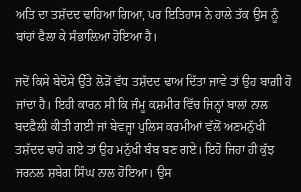ਅਤਿ ਦਾ ਤਸ਼ੱਦਦ ਢਾਹਿਆ ਗਿਆ, ਪਰ ਇਤਿਹਾਸ ਨੇ ਹਾਲੇ ਤੱਕ ਉਸ ਨੂੰ ਬਾਂਹਾਂ ਫੈਲਾ ਕੇ ਸੰਭਾਲ਼ਿਆ ਹੋਇਆ ਹੈ।

ਜਦੋਂ ਕਿਸੇ ਬੇਦੋਸੇ ਉੱਤੇ ਲੋੜੋਂ ਵੱਧ ਤਸ਼ੱਦਦ ਢਾਅ ਦਿੱਤਾ ਜਾਵੇ ਤਾਂ ਉਹ ਬਾਗ਼ੀ ਹੋ ਜਾਂਦਾ ਹੈ। ਇਹੀ ਕਾਰਨ ਸੀ ਕਿ ਜੰਮੂ ਕਸ਼ਮੀਰ ਵਿੱਚ ਜਿਨ੍ਹਾਂ ਬਾਲਾਂ ਨਾਲ ਬਦਫੈਲੀ ਕੀਤੀ ਗਈ ਜਾਂ ਬੇਵਜ੍ਹਾ ਪੁਲਿਸ ਕਰਮੀਆਂ ਵੱਲੋਂ ਅਣਮਨੁੱਖੀ ਤਸ਼ੱਦਦ ਢਾਹੇ ਗਏ ਤਾਂ ਉਹ ਮਨੁੱਖੀ ਬੰਬ ਬਣ ਗਏ। ਇਹੋ ਜਿਹਾ ਹੀ ਕੁੱਝ ਜਰਨਲ ਸ਼ਬੇਗ ਸਿੰਘ ਨਾਲ ਹੋਇਆ। ਉਸ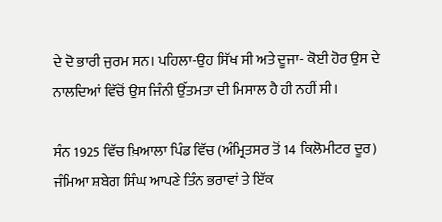ਦੇ ਦੋ ਭਾਰੀ ਜੁਰਮ ਸਨ। ਪਹਿਲਾ-ਉਹ ਸਿੱਖ ਸੀ ਅਤੇ ਦੂਜਾ- ਕੋਈ ਹੋਰ ਉਸ ਦੇ ਨਾਲਦਿਆਂ ਵਿੱਚੋਂ ਉਸ ਜਿੰਨੀ ਉੱਤਮਤਾ ਦੀ ਮਿਸਾਲ ਹੈ ਹੀ ਨਹੀਂ ਸੀ।

ਸੰਨ 1925 ਵਿੱਚ ਖ਼ਿਆਲਾ ਪਿੰਡ ਵਿੱਚ (ਅੰਮ੍ਰਿਤਸਰ ਤੋਂ 14 ਕਿਲੋਮੀਟਰ ਦੂਰ) ਜੰਮਿਆ ਸ਼ਬੇਗ ਸਿੰਘ ਆਪਣੇ ਤਿੰਨ ਭਰਾਵਾਂ ਤੇ ਇੱਕ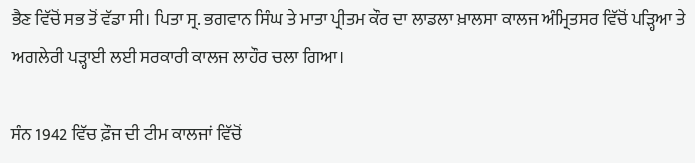ਭੈਣ ਵਿੱਚੋਂ ਸਭ ਤੋਂ ਵੱਡਾ ਸੀ। ਪਿਤਾ ਸ੍ਰ. ਭਗਵਾਨ ਸਿੰਘ ਤੇ ਮਾਤਾ ਪ੍ਰੀਤਮ ਕੌਰ ਦਾ ਲਾਡਲਾ ਖ਼ਾਲਸਾ ਕਾਲਜ ਅੰਮ੍ਰਿਤਸਰ ਵਿੱਚੋਂ ਪੜ੍ਹਿਆ ਤੇ ਅਗਲੇਰੀ ਪੜ੍ਹਾਈ ਲਈ ਸਰਕਾਰੀ ਕਾਲਜ ਲਾਹੌਰ ਚਲਾ ਗਿਆ।

ਸੰਨ 1942 ਵਿੱਚ ਫ਼ੌਜ ਦੀ ਟੀਮ ਕਾਲਜਾਂ ਵਿੱਚੋਂ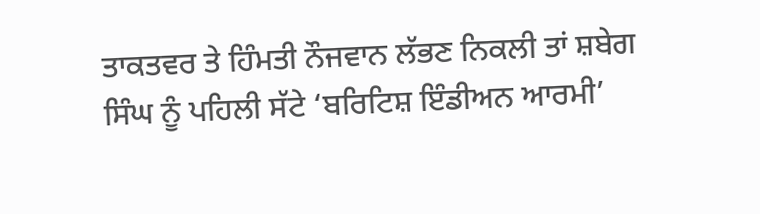ਤਾਕਤਵਰ ਤੇ ਹਿੰਮਤੀ ਨੌਜਵਾਨ ਲੱਭਣ ਨਿਕਲੀ ਤਾਂ ਸ਼ਬੇਗ ਸਿੰਘ ਨੂੰ ਪਹਿਲੀ ਸੱਟੇ ‘ਬਰਿਟਿਸ਼ ਇੰਡੀਅਨ ਆਰਮੀ’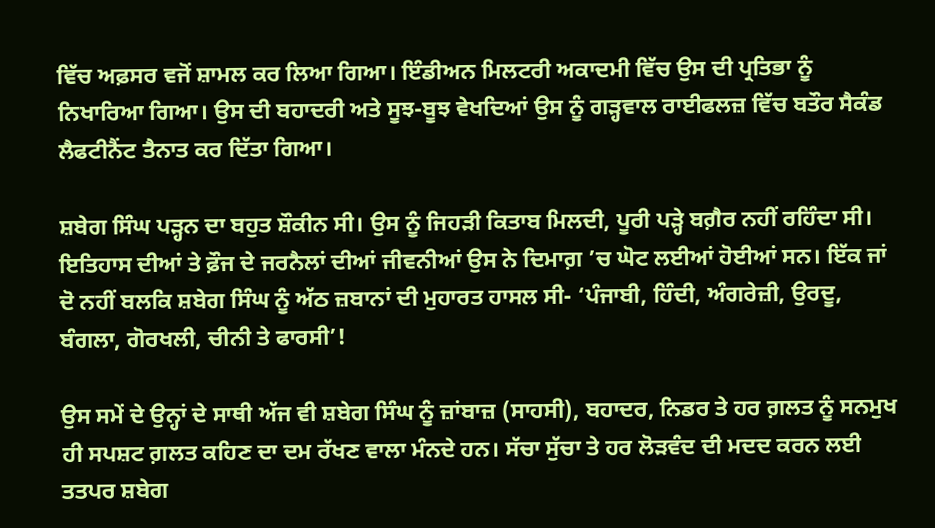ਵਿੱਚ ਅਫ਼ਸਰ ਵਜੋਂ ਸ਼ਾਮਲ ਕਰ ਲਿਆ ਗਿਆ। ਇੰਡੀਅਨ ਮਿਲਟਰੀ ਅਕਾਦਮੀ ਵਿੱਚ ਉਸ ਦੀ ਪ੍ਰਤਿਭਾ ਨੂੰ ਨਿਖਾਰਿਆ ਗਿਆ। ਉਸ ਦੀ ਬਹਾਦਰੀ ਅਤੇ ਸੂਝ-ਬੂਝ ਵੇਖਦਿਆਂ ਉਸ ਨੂੰ ਗੜ੍ਹਵਾਲ ਰਾਈਫਲਜ਼ ਵਿੱਚ ਬਤੌਰ ਸੈਕੰਡ ਲੈਫਟੀਨੈਂਟ ਤੈਨਾਤ ਕਰ ਦਿੱਤਾ ਗਿਆ।

ਸ਼ਬੇਗ ਸਿੰਘ ਪੜ੍ਹਨ ਦਾ ਬਹੁਤ ਸ਼ੌਕੀਨ ਸੀ। ਉਸ ਨੂੰ ਜਿਹੜੀ ਕਿਤਾਬ ਮਿਲਦੀ, ਪੂਰੀ ਪੜ੍ਹੇ ਬਗ਼ੈਰ ਨਹੀਂ ਰਹਿੰਦਾ ਸੀ। ਇਤਿਹਾਸ ਦੀਆਂ ਤੇ ਫ਼ੌਜ ਦੇ ਜਰਨੈਲਾਂ ਦੀਆਂ ਜੀਵਨੀਆਂ ਉਸ ਨੇ ਦਿਮਾਗ਼ ’ਚ ਘੋਟ ਲਈਆਂ ਹੋਈਆਂ ਸਨ। ਇੱਕ ਜਾਂ ਦੋ ਨਹੀਂ ਬਲਕਿ ਸ਼ਬੇਗ ਸਿੰਘ ਨੂੰ ਅੱਠ ਜ਼ਬਾਨਾਂ ਦੀ ਮੁਹਾਰਤ ਹਾਸਲ ਸੀ- ‘ਪੰਜਾਬੀ, ਹਿੰਦੀ, ਅੰਗਰੇਜ਼ੀ, ਉਰਦੂ, ਬੰਗਲਾ, ਗੋਰਖਲੀ, ਚੀਨੀ ਤੇ ਫਾਰਸੀ’!

ਉਸ ਸਮੇਂ ਦੇ ਉਨ੍ਹਾਂ ਦੇ ਸਾਥੀ ਅੱਜ ਵੀ ਸ਼ਬੇਗ ਸਿੰਘ ਨੂੰ ਜ਼ਾਂਬਾਜ਼ (ਸਾਹਸੀ), ਬਹਾਦਰ, ਨਿਡਰ ਤੇ ਹਰ ਗ਼ਲਤ ਨੂੰ ਸਨਮੁਖ ਹੀ ਸਪਸ਼ਟ ਗ਼ਲਤ ਕਹਿਣ ਦਾ ਦਮ ਰੱਖਣ ਵਾਲਾ ਮੰਨਦੇ ਹਨ। ਸੱਚਾ ਸੁੱਚਾ ਤੇ ਹਰ ਲੋੜਵੰਦ ਦੀ ਮਦਦ ਕਰਨ ਲਈ ਤਤਪਰ ਸ਼ਬੇਗ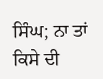ਸਿੰਘ; ਨਾ ਤਾਂ ਕਿਸੇ ਦੀ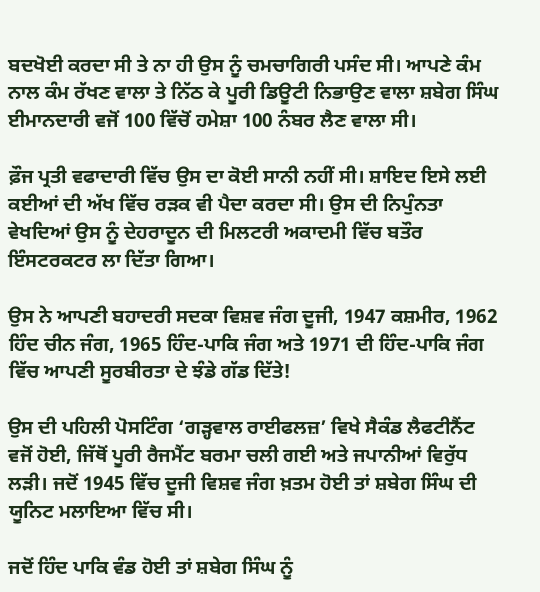ਬਦਖੋਈ ਕਰਦਾ ਸੀ ਤੇ ਨਾ ਹੀ ਉਸ ਨੂੰ ਚਮਚਾਗਿਰੀ ਪਸੰਦ ਸੀ। ਆਪਣੇ ਕੰਮ ਨਾਲ ਕੰਮ ਰੱਖਣ ਵਾਲਾ ਤੇ ਨਿੱਠ ਕੇ ਪੂਰੀ ਡਿਊਟੀ ਨਿਭਾਉਣ ਵਾਲਾ ਸ਼ਬੇਗ ਸਿੰਘ ਈਮਾਨਦਾਰੀ ਵਜੋਂ 100 ਵਿੱਚੋਂ ਹਮੇਸ਼ਾ 100 ਨੰਬਰ ਲੈਣ ਵਾਲਾ ਸੀ।

ਫ਼ੌਜ ਪ੍ਰਤੀ ਵਫਾਦਾਰੀ ਵਿੱਚ ਉਸ ਦਾ ਕੋਈ ਸਾਨੀ ਨਹੀਂ ਸੀ। ਸ਼ਾਇਦ ਇਸੇ ਲਈ ਕਈਆਂ ਦੀ ਅੱਖ ਵਿੱਚ ਰੜਕ ਵੀ ਪੈਦਾ ਕਰਦਾ ਸੀ। ਉਸ ਦੀ ਨਿਪੁੰਨਤਾ ਵੇਖਦਿਆਂ ਉਸ ਨੂੰ ਦੇਹਰਾਦੂਨ ਦੀ ਮਿਲਟਰੀ ਅਕਾਦਮੀ ਵਿੱਚ ਬਤੌਰ ਇੰਸਟਰਕਟਰ ਲਾ ਦਿੱਤਾ ਗਿਆ।

ਉਸ ਨੇ ਆਪਣੀ ਬਹਾਦਰੀ ਸਦਕਾ ਵਿਸ਼ਵ ਜੰਗ ਦੂਜੀ, 1947 ਕਸ਼ਮੀਰ, 1962 ਹਿੰਦ ਚੀਨ ਜੰਗ, 1965 ਹਿੰਦ-ਪਾਕਿ ਜੰਗ ਅਤੇ 1971 ਦੀ ਹਿੰਦ-ਪਾਕਿ ਜੰਗ ਵਿੱਚ ਆਪਣੀ ਸੂਰਬੀਰਤਾ ਦੇ ਝੰਡੇ ਗੱਡ ਦਿੱਤੇ!

ਉਸ ਦੀ ਪਹਿਲੀ ਪੋਸਟਿੰਗ ‘ਗੜ੍ਹਵਾਲ ਰਾਈਫਲਜ਼’ ਵਿਖੇ ਸੈਕੰਡ ਲੈਫਟੀਨੈਂਟ ਵਜੋਂ ਹੋਈ, ਜਿੱਥੋਂ ਪੂਰੀ ਰੈਜਮੈਂਟ ਬਰਮਾ ਚਲੀ ਗਈ ਅਤੇ ਜਪਾਨੀਆਂ ਵਿਰੁੱਧ ਲੜੀ। ਜਦੋਂ 1945 ਵਿੱਚ ਦੂਜੀ ਵਿਸ਼ਵ ਜੰਗ ਖ਼ਤਮ ਹੋਈ ਤਾਂ ਸ਼ਬੇਗ ਸਿੰਘ ਦੀ ਯੂਨਿਟ ਮਲਾਇਆ ਵਿੱਚ ਸੀ।

ਜਦੋਂ ਹਿੰਦ ਪਾਕਿ ਵੰਡ ਹੋਈ ਤਾਂ ਸ਼ਬੇਗ ਸਿੰਘ ਨੂੰ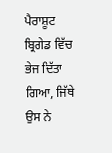ਪੈਰਾਸ਼ੂਟ ਬ੍ਰਿਗੇਡ ਵਿੱਚ ਭੇਜ ਦਿੱਤਾ ਗਿਆ, ਜਿੱਥੇ ਉਸ ਨੇ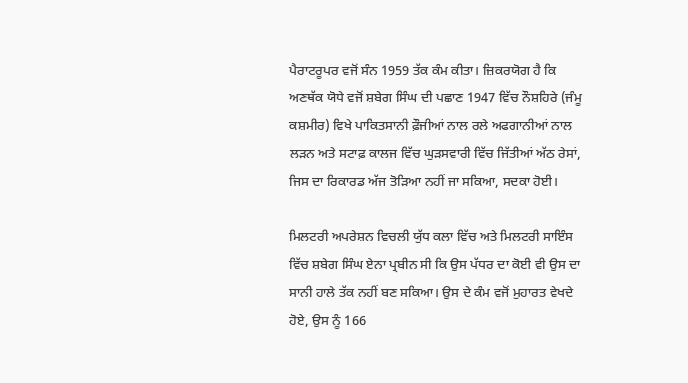ਪੈਰਾਟਰੂਪਰ ਵਜੋਂ ਸੰਨ 1959 ਤੱਕ ਕੰਮ ਕੀਤਾ। ਜ਼ਿਕਰਯੋਗ ਹੈ ਕਿ ਅਣਥੱਕ ਯੋਧੇ ਵਜੋਂ ਸ਼ਬੇਗ ਸਿੰਘ ਦੀ ਪਛਾਣ 1947 ਵਿੱਚ ਨੌਸ਼ਹਿਰੇ (ਜੰਮੂ ਕਸ਼ਮੀਰ) ਵਿਖੇ ਪਾਕਿਤਸਾਨੀ ਫ਼ੌਜੀਆਂ ਨਾਲ ਰਲੇ ਅਫਗਾਨੀਆਂ ਨਾਲ ਲੜਨ ਅਤੇ ਸਟਾਫ਼ ਕਾਲਜ ਵਿੱਚ ਘੁੜਸਵਾਰੀ ਵਿੱਚ ਜਿੱਤੀਆਂ ਅੱਠ ਰੇਸਾਂ, ਜਿਸ ਦਾ ਰਿਕਾਰਡ ਅੱਜ ਤੋੜਿਆ ਨਹੀਂ ਜਾ ਸਕਿਆ, ਸਦਕਾ ਹੋਈ।

ਮਿਲਟਰੀ ਅਪਰੇਸ਼ਨ ਵਿਚਲੀ ਯੁੱਧ ਕਲਾ ਵਿੱਚ ਅਤੇ ਮਿਲਟਰੀ ਸਾਇੰਸ ਵਿੱਚ ਸ਼ਬੇਗ ਸਿੰਘ ਏਨਾ ਪ੍ਰਬੀਨ ਸੀ ਕਿ ਉਸ ਪੱਧਰ ਦਾ ਕੋਈ ਵੀ ਉਸ ਦਾ ਸਾਨੀ ਹਾਲੇ ਤੱਕ ਨਹੀਂ ਬਣ ਸਕਿਆ। ਉਸ ਦੇ ਕੰਮ ਵਜੋਂ ਮੁਹਾਰਤ ਵੇਖਦੇ ਹੋਏ, ਉਸ ਨੂੰ 166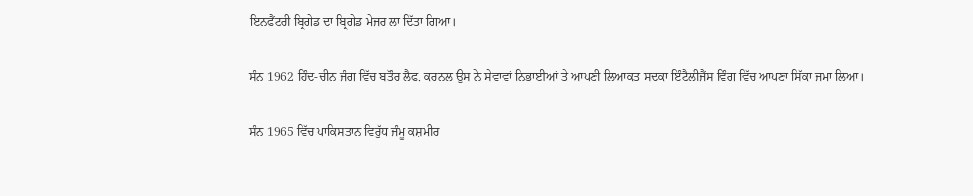ਇਨਫੈਂਟਰੀ ਬ੍ਰਿਗੇਡ ਦਾ ਬ੍ਰਿਗੇਡ ਮੇਜਰ ਲਾ ਦਿੱਤਾ ਗਿਆ।

ਸੰਨ 1962 ਹਿੰਦ-ਚੀਨ ਜੰਗ ਵਿੱਚ ਬਤੌਰ ਲੈਫ. ਕਰਨਲ ਉਸ ਨੇ ਸੇਵਾਵਾਂ ਨਿਭਾਈਆਂ ਤੇ ਆਪਣੀ ਲਿਆਕਤ ਸਦਕਾ ਇੰਟੈਲੀਜੈਂਸ ਵਿੰਗ ਵਿੱਚ ਆਪਣਾ ਸਿੱਕਾ ਜਮਾ ਲਿਆ।

ਸੰਨ 1965 ਵਿੱਚ ਪਾਕਿਸਤਾਨ ਵਿਰੁੱਧ ਜੰਮੂ ਕਸ਼ਮੀਰ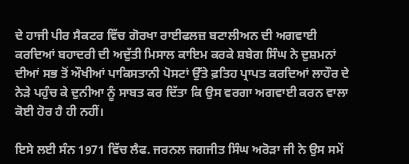ਦੇ ਹਾਜੀ ਪੀਰ ਸੈਕਟਰ ਵਿੱਚ ਗੋਰਖਾ ਰਾਈਫਲਜ਼ ਬਟਾਲੀਅਨ ਦੀ ਅਗਵਾਈ ਕਰਦਿਆਂ ਬਹਾਦਰੀ ਦੀ ਅਦੁੱਤੀ ਮਿਸਾਲ ਕਾਇਮ ਕਰਕੇ ਸ਼ਬੇਗ ਸਿੰਘ ਨੇ ਦੁਸ਼ਮਨਾਂ ਦੀਆਂ ਸਭ ਤੋਂ ਔਖੀਆਂ ਪਾਕਿਸਤਾਨੀ ਪੋਸਟਾਂ ਉੱਤੇ ਫ਼ਤਿਹ ਪ੍ਰਾਪਤ ਕਰਦਿਆਂ ਲਾਹੌਰ ਦੇ ਨੇੜੇ ਪਹੁੰਚ ਕੇ ਦੁਨੀਆ ਨੂੰ ਸਾਬਤ ਕਰ ਦਿੱਤਾ ਕਿ ਉਸ ਵਰਗਾ ਅਗਵਾਈ ਕਰਨ ਵਾਲਾ ਕੋਈ ਹੋਰ ਹੈ ਹੀ ਨਹੀਂ।

ਇਸੇ ਲਈ ਸੰਨ 1971 ਵਿੱਚ ਲੈਫ. ਜਰਨਲ ਜਗਜੀਤ ਸਿੰਘ ਅਰੋੜਾ ਜੀ ਨੇ ਉਸ ਸਮੇਂ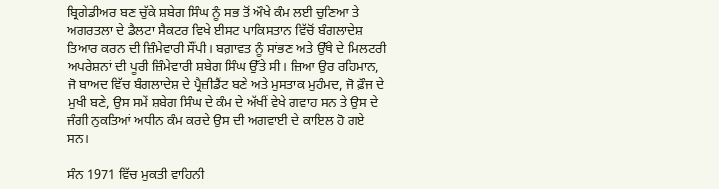ਬ੍ਰਿਗੇਡੀਅਰ ਬਣ ਚੁੱਕੇ ਸ਼ਬੇਗ ਸਿੰਘ ਨੂੰ ਸਭ ਤੋਂ ਔਖੇ ਕੰਮ ਲਈ ਚੁਣਿਆ ਤੇ ਅਗਰਤਲਾ ਦੇ ਡੈਲਟਾ ਸੈਕਟਰ ਵਿਖੇ ਈਸਟ ਪਾਕਿਸਤਾਨ ਵਿੱਚੋਂ ਬੰਗਲਾਦੇਸ਼ ਤਿਆਰ ਕਰਨ ਦੀ ਜ਼ਿੰਮੇਵਾਰੀ ਸੌਂਪੀ। ਬਗ਼ਾਵਤ ਨੂੰ ਸਾਂਭਣ ਅਤੇ ਉੱਥੇ ਦੇ ਮਿਲਟਰੀ ਅਪਰੇਸ਼ਨਾਂ ਦੀ ਪੂਰੀ ਜ਼ਿੰਮੇਵਾਰੀ ਸ਼ਬੇਗ ਸਿੰਘ ਉੱਤੇ ਸੀ। ਜ਼ਿਆ ਉਰ ਰਹਿਮਾਨ, ਜੋ ਬਾਅਦ ਵਿੱਚ ਬੰਗਲਾਦੇਸ਼ ਦੇ ਪ੍ਰੈਜ਼ੀਡੈਂਟ ਬਣੇ ਅਤੇ ਮੁਸਤਾਕ ਮੁਹੰਮਦ, ਜੋ ਫ਼ੌਜ ਦੇ ਮੁਖੀ ਬਣੇ, ਉਸ ਸਮੇਂ ਸ਼ਬੇਗ ਸਿੰਘ ਦੇ ਕੰਮ ਦੇ ਅੱਖੀਂ ਵੇਖੇ ਗਵਾਹ ਸਨ ਤੇ ਉਸ ਦੇ ਜੰਗੀ ਨੁਕਤਿਆਂ ਅਧੀਨ ਕੰਮ ਕਰਦੇ ਉਸ ਦੀ ਅਗਵਾਈ ਦੇ ਕਾਇਲ ਹੋ ਗਏ ਸਨ।

ਸੰਨ 1971 ਵਿੱਚ ਮੁਕਤੀ ਵਾਹਿਨੀ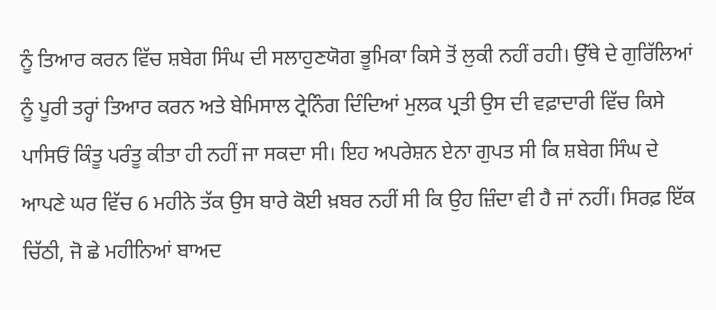ਨੂੰ ਤਿਆਰ ਕਰਨ ਵਿੱਚ ਸ਼ਬੇਗ ਸਿੰਘ ਦੀ ਸਲਾਹੁਣਯੋਗ ਭੂਮਿਕਾ ਕਿਸੇ ਤੋਂ ਲੁਕੀ ਨਹੀਂ ਰਹੀ। ਉੱਥੇ ਦੇ ਗੁਰਿੱਲਿਆਂ ਨੂੰ ਪੂਰੀ ਤਰ੍ਹਾਂ ਤਿਆਰ ਕਰਨ ਅਤੇ ਬੇਮਿਸਾਲ ਟ੍ਰੇਨਿੰਗ ਦਿੰਦਿਆਂ ਮੁਲਕ ਪ੍ਰਤੀ ਉਸ ਦੀ ਵਫ਼ਾਦਾਰੀ ਵਿੱਚ ਕਿਸੇ ਪਾਸਿਓਂ ਕਿੰਤੂ ਪਰੰਤੂ ਕੀਤਾ ਹੀ ਨਹੀਂ ਜਾ ਸਕਦਾ ਸੀ। ਇਹ ਅਪਰੇਸ਼ਨ ਏਨਾ ਗੁਪਤ ਸੀ ਕਿ ਸ਼ਬੇਗ ਸਿੰਘ ਦੇ ਆਪਣੇ ਘਰ ਵਿੱਚ 6 ਮਹੀਨੇ ਤੱਕ ਉਸ ਬਾਰੇ ਕੋਈ ਖ਼ਬਰ ਨਹੀਂ ਸੀ ਕਿ ਉਹ ਜ਼ਿੰਦਾ ਵੀ ਹੈ ਜਾਂ ਨਹੀਂ। ਸਿਰਫ਼ ਇੱਕ ਚਿੱਠੀ, ਜੋ ਛੇ ਮਹੀਨਿਆਂ ਬਾਅਦ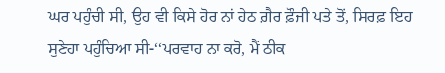ਘਰ ਪਹੁੰਚੀ ਸੀ, ਉਹ ਵੀ ਕਿਸੇ ਹੋਰ ਨਾਂ ਹੇਠ ਗ਼ੈਰ ਫ਼ੌਜੀ ਪਤੇ ਤੋਂ, ਸਿਰਫ਼ ਇਹ ਸੁਣੇਹਾ ਪਹੁੰਚਿਆ ਸੀ-‘‘ਪਰਵਾਹ ਨਾ ਕਰੋ, ਮੈਂ ਠੀਕ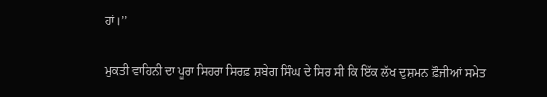ਹਾਂ।’’

ਮੁਕਤੀ ਵਾਹਿਨੀ ਦਾ ਪੂਰਾ ਸਿਹਰਾ ਸਿਰਫ਼ ਸ਼ਬੇਗ ਸਿੰਘ ਦੇ ਸਿਰ ਸੀ ਕਿ ਇੱਕ ਲੱਖ ਦੁਸ਼ਮਨ ਫ਼ੌਜੀਆਂ ਸਮੇਤ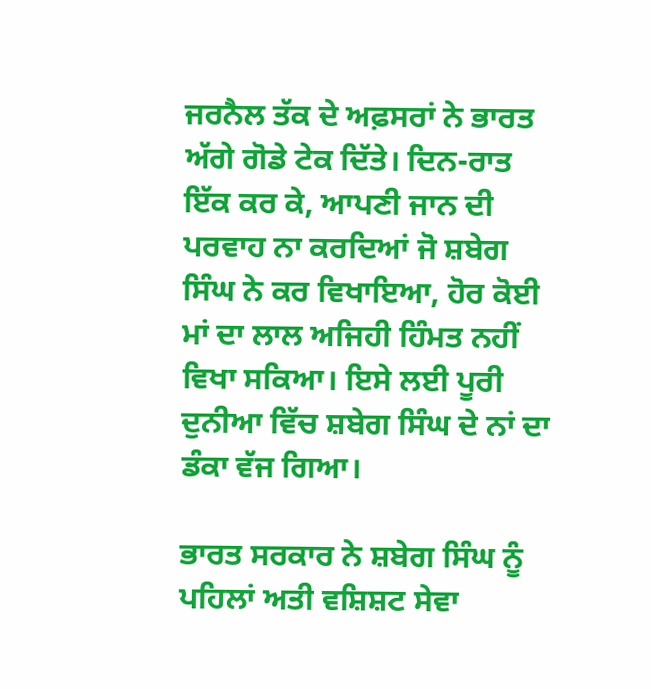ਜਰਨੈਲ ਤੱਕ ਦੇ ਅਫ਼ਸਰਾਂ ਨੇ ਭਾਰਤ ਅੱਗੇ ਗੋਡੇ ਟੇਕ ਦਿੱਤੇ। ਦਿਨ-ਰਾਤ ਇੱਕ ਕਰ ਕੇ, ਆਪਣੀ ਜਾਨ ਦੀ ਪਰਵਾਹ ਨਾ ਕਰਦਿਆਂ ਜੋ ਸ਼ਬੇਗ ਸਿੰਘ ਨੇ ਕਰ ਵਿਖਾਇਆ, ਹੋਰ ਕੋਈ ਮਾਂ ਦਾ ਲਾਲ ਅਜਿਹੀ ਹਿੰਮਤ ਨਹੀਂ ਵਿਖਾ ਸਕਿਆ। ਇਸੇ ਲਈ ਪੂਰੀ ਦੁਨੀਆ ਵਿੱਚ ਸ਼ਬੇਗ ਸਿੰਘ ਦੇ ਨਾਂ ਦਾ ਡੰਕਾ ਵੱਜ ਗਿਆ।

ਭਾਰਤ ਸਰਕਾਰ ਨੇ ਸ਼ਬੇਗ ਸਿੰਘ ਨੂੰ ਪਹਿਲਾਂ ਅਤੀ ਵਸ਼ਿਸ਼ਟ ਸੇਵਾ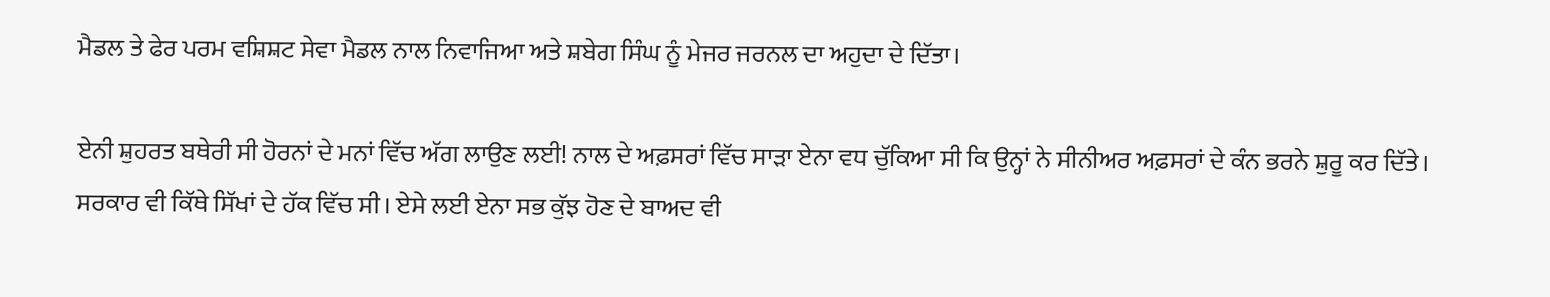ਮੈਡਲ ਤੇ ਫੇਰ ਪਰਮ ਵਸ਼ਿਸ਼ਟ ਸੇਵਾ ਮੈਡਲ ਨਾਲ ਨਿਵਾਜਿਆ ਅਤੇ ਸ਼ਬੇਗ ਸਿੰਘ ਨੂੰ ਮੇਜਰ ਜਰਨਲ ਦਾ ਅਹੁਦਾ ਦੇ ਦਿੱਤਾ।

ਏਨੀ ਸ਼ੁਹਰਤ ਬਥੇਰੀ ਸੀ ਹੋਰਨਾਂ ਦੇ ਮਨਾਂ ਵਿੱਚ ਅੱਗ ਲਾਉਣ ਲਈ! ਨਾਲ ਦੇ ਅਫ਼ਸਰਾਂ ਵਿੱਚ ਸਾੜਾ ਏਨਾ ਵਧ ਚੁੱਕਿਆ ਸੀ ਕਿ ਉਨ੍ਹਾਂ ਨੇ ਸੀਨੀਅਰ ਅਫ਼ਸਰਾਂ ਦੇ ਕੰਨ ਭਰਨੇ ਸ਼ੁਰੂ ਕਰ ਦਿੱਤੇ। ਸਰਕਾਰ ਵੀ ਕਿੱਥੇ ਸਿੱਖਾਂ ਦੇ ਹੱਕ ਵਿੱਚ ਸੀ। ਏਸੇ ਲਈ ਏਨਾ ਸਭ ਕੁੱਝ ਹੋਣ ਦੇ ਬਾਅਦ ਵੀ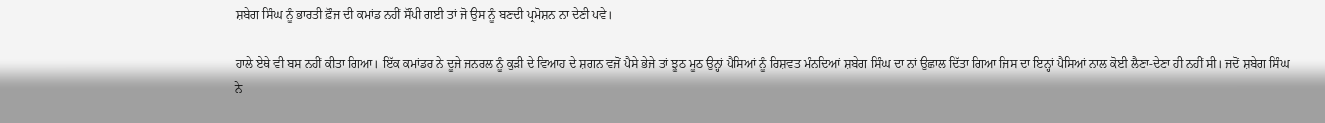ਸ਼ਬੇਗ ਸਿੰਘ ਨੂੰ ਭਾਰਤੀ ਫ਼ੌਜ ਦੀ ਕਮਾਂਡ ਨਹੀਂ ਸੌਂਪੀ ਗਈ ਤਾਂ ਜੋ ਉਸ ਨੂੰ ਬਣਦੀ ਪ੍ਰਮੋਸ਼ਨ ਨਾ ਦੇਣੀ ਪਵੇ।

ਹਾਲੇ ਏਥੇ ਵੀ ਬਸ ਨਹੀਂ ਕੀਤਾ ਗਿਆ। ਇੱਕ ਕਮਾਂਡਰ ਨੇ ਦੂਜੇ ਜਨਰਲ ਨੂੰ ਕੁੜੀ ਦੇ ਵਿਆਹ ਦੇ ਸ਼ਗਨ ਵਜੋਂ ਪੈਸੇ ਭੇਜੇ ਤਾਂ ਝੂਠ ਮੂਠ ਉਨ੍ਹਾਂ ਪੈਸਿਆਂ ਨੂੰ ਰਿਸ਼ਵਤ ਮੰਨਦਿਆਂ ਸ਼ਬੇਗ ਸਿੰਘ ਦਾ ਨਾਂ ਉਛਾਲ ਦਿੱਤਾ ਗਿਆ ਜਿਸ ਦਾ ਇਨ੍ਹਾਂ ਪੈਸਿਆਂ ਨਾਲ ਕੋਈ ਲੈਣਾ-ਦੇਣਾ ਹੀ ਨਹੀਂ ਸੀ। ਜਦੋਂ ਸ਼ਬੇਗ ਸਿੰਘ ਨੇ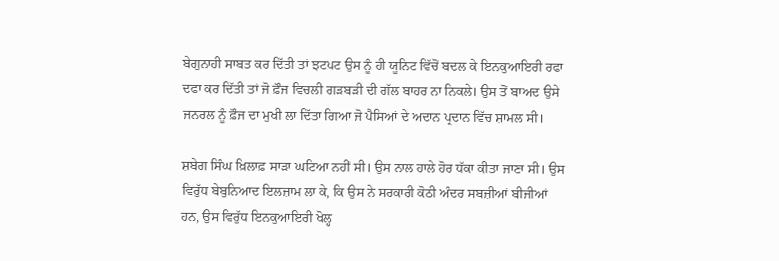ਬੇਗੁਨਾਹੀ ਸਾਬਤ ਕਰ ਦਿੱਤੀ ਤਾਂ ਝਟਪਟ ਉਸ ਨੂੰ ਹੀ ਯੂਨਿਟ ਵਿੱਚੋਂ ਬਦਲ ਕੇ ਇਨਕੁਆਇਰੀ ਰਫਾ ਦਫਾ ਕਰ ਦਿੱਤੀ ਤਾਂ ਜੋ ਫ਼ੌਜ ਵਿਚਲੀ ਗੜਬੜੀ ਦੀ ਗੱਲ ਬਾਹਰ ਨਾ ਨਿਕਲੇ। ਉਸ ਤੋਂ ਬਾਅਦ ਉਸੇ ਜਨਰਲ ਨੂੰ ਫ਼ੌਜ ਦਾ ਮੁਖੀ ਲਾ ਦਿੱਤਾ ਗਿਆ ਜੋ ਪੈਸਿਆਂ ਦੇ ਅਦਾਨ ਪ੍ਰਦਾਨ ਵਿੱਚ ਸ਼ਾਮਲ ਸੀ।

ਸ਼ਬੇਗ ਸਿੰਘ ਖ਼ਿਲਾਫ਼ ਸਾੜਾ ਘਟਿਆ ਨਹੀਂ ਸੀ। ਉਸ ਨਾਲ ਹਾਲੇ ਹੋਰ ਧੱਕਾ ਕੀਤਾ ਜਾਣਾ ਸੀ। ਉਸ ਵਿਰੁੱਧ ਬੇਬੁਨਿਆਦ ਇਲਜ਼ਾਮ ਲਾ ਕੇ, ਕਿ ਉਸ ਨੇ ਸਰਕਾਰੀ ਕੋਠੀ ਅੰਦਰ ਸਬਜ਼ੀਆਂ ਬੀਜੀਆਂ ਹਨ, ਉਸ ਵਿਰੁੱਧ ਇਨਕੁਆਇਰੀ ਖੋਲ੍ਹ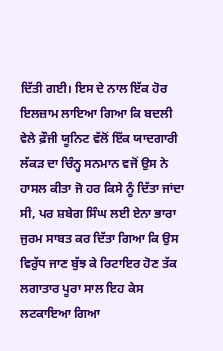ਦਿੱਤੀ ਗਈ। ਇਸ ਦੇ ਨਾਲ ਇੱਕ ਹੋਰ ਇਲਜ਼ਾਮ ਲਾਇਆ ਗਿਆ ਕਿ ਬਦਲੀ ਵੇਲੇ ਫ਼ੌਜੀ ਯੂਨਿਟ ਵੱਲੋਂ ਇੱਕ ਯਾਦਗਾਰੀ ਲੱਕੜ ਦਾ ਚਿੰਨ੍ਹ ਸਨਮਾਨ ਵਜੋਂ ਉਸ ਨੇ ਹਾਸਲ ਕੀਤਾ ਜੋ ਹਰ ਕਿਸੇ ਨੂੰ ਦਿੱਤਾ ਜਾਂਦਾ ਸੀ, ਪਰ ਸ਼ਬੇਗ ਸਿੰਘ ਲਈ ਏਨਾ ਭਾਰਾ ਜੁਰਮ ਸਾਬਤ ਕਰ ਦਿੱਤਾ ਗਿਆ ਕਿ ਉਸ ਵਿਰੁੱਧ ਜਾਣ ਬੁੱਝ ਕੇ ਰਿਟਾਇਰ ਹੋਣ ਤੱਕ ਲਗਾਤਾਰ ਪੂਰਾ ਸਾਲ ਇਹ ਕੇਸ ਲਟਕਾਇਆ ਗਿਆ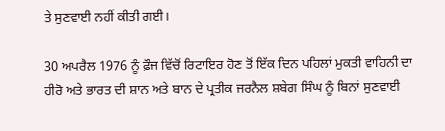ਤੇ ਸੁਣਵਾਈ ਨਹੀਂ ਕੀਤੀ ਗਈ।

30 ਅਪਰੈਲ 1976 ਨੂੰ ਫ਼ੌਜ ਵਿੱਚੋਂ ਰਿਟਾਇਰ ਹੋਣ ਤੋਂ ਇੱਕ ਦਿਨ ਪਹਿਲਾਂ ਮੁਕਤੀ ਵਾਹਿਨੀ ਦਾ ਹੀਰੋ ਅਤੇ ਭਾਰਤ ਦੀ ਸ਼ਾਨ ਅਤੇ ਬਾਨ ਦੇ ਪ੍ਰਤੀਕ ਜਰਨੈਲ ਸ਼ਬੇਗ ਸਿੰਘ ਨੂੰ ਬਿਨਾਂ ਸੁਣਵਾਈ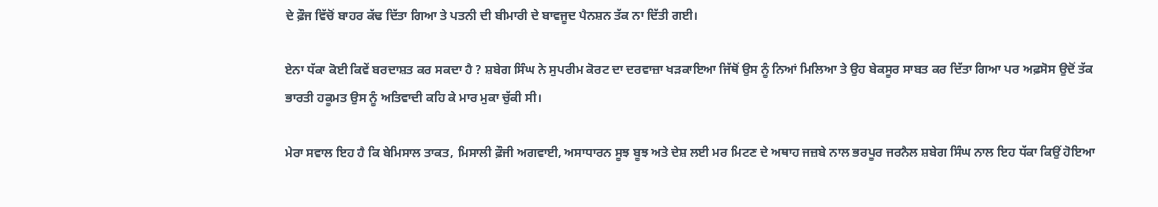ਦੇ ਫ਼ੌਜ ਵਿੱਚੋਂ ਬਾਹਰ ਕੱਢ ਦਿੱਤਾ ਗਿਆ ਤੇ ਪਤਨੀ ਦੀ ਬੀਮਾਰੀ ਦੇ ਬਾਵਜੂਦ ਪੈਨਸ਼ਨ ਤੱਕ ਨਾ ਦਿੱਤੀ ਗਈ।

ਏਨਾ ਧੱਕਾ ਕੋਈ ਕਿਵੇਂ ਬਰਦਾਸ਼ਤ ਕਰ ਸਕਦਾ ਹੈ ? ਸ਼ਬੇਗ ਸਿੰਘ ਨੇ ਸੁਪਰੀਮ ਕੋਰਟ ਦਾ ਦਰਵਾਜ਼ਾ ਖੜਕਾਇਆ ਜਿੱਥੋਂ ਉਸ ਨੂੰ ਨਿਆਂ ਮਿਲਿਆ ਤੇ ਉਹ ਬੇਕਸੂਰ ਸਾਬਤ ਕਰ ਦਿੱਤਾ ਗਿਆ ਪਰ ਅਫ਼ਸੋਸ ਉਦੋਂ ਤੱਕ ਭਾਰਤੀ ਹਕੂਮਤ ਉਸ ਨੂੰ ਅਤਿਵਾਦੀ ਕਹਿ ਕੇ ਮਾਰ ਮੁਕਾ ਚੁੱਕੀ ਸੀ।

ਮੇਰਾ ਸਵਾਲ ਇਹ ਹੈ ਕਿ ਬੇਮਿਸਾਲ ਤਾਕਤ, ਮਿਸਾਲੀ ਫ਼ੌਜੀ ਅਗਵਾਈ, ਅਸਾਧਾਰਨ ਸੂਝ ਬੂਝ ਅਤੇ ਦੇਸ਼ ਲਈ ਮਰ ਮਿਟਣ ਦੇ ਅਥਾਹ ਜਜ਼ਬੇ ਨਾਲ ਭਰਪੂਰ ਜਰਨੈਲ ਸ਼ਬੇਗ ਸਿੰਘ ਨਾਲ ਇਹ ਧੱਕਾ ਕਿਉਂ ਹੋਇਆ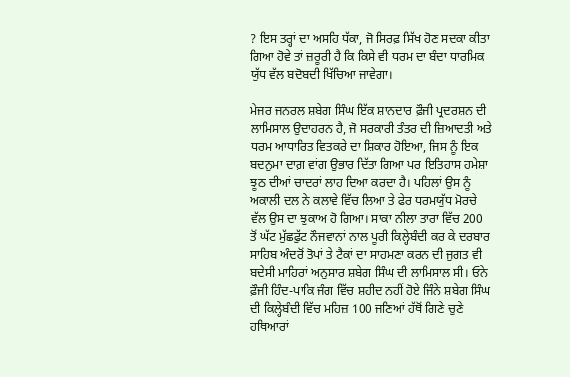? ਇਸ ਤਰ੍ਹਾਂ ਦਾ ਅਸਹਿ ਧੱਕਾ, ਜੋ ਸਿਰਫ਼ ਸਿੱਖ ਹੋਣ ਸਦਕਾ ਕੀਤਾ ਗਿਆ ਹੋਵੇ ਤਾਂ ਜ਼ਰੂਰੀ ਹੈ ਕਿ ਕਿਸੇ ਵੀ ਧਰਮ ਦਾ ਬੰਦਾ ਧਾਰਮਿਕ ਯੁੱਧ ਵੱਲ ਬਦੋਬਦੀ ਖਿੱਚਿਆ ਜਾਵੇਗਾ।

ਮੇਜਰ ਜਨਰਲ ਸ਼ਬੇਗ ਸਿੰਘ ਇੱਕ ਸ਼ਾਨਦਾਰ ਫ਼ੌਜੀ ਪ੍ਰਦਰਸ਼ਨ ਦੀ ਲਾਮਿਸਾਲ ਉਦਾਹਰਨ ਹੈ, ਜੋ ਸਰਕਾਰੀ ਤੰਤਰ ਦੀ ਜ਼ਿਆਦਤੀ ਅਤੇ ਧਰਮ ਆਧਾਰਿਤ ਵਿਤਕਰੇ ਦਾ ਸ਼ਿਕਾਰ ਹੋਇਆ, ਜਿਸ ਨੂੰ ਇਕ ਬਦਨੁਮਾ ਦਾਗ਼ ਵਾਂਗ ਉਭਾਰ ਦਿੱਤਾ ਗਿਆ ਪਰ ਇਤਿਹਾਸ ਹਮੇਸ਼ਾ ਝੂਠ ਦੀਆਂ ਚਾਦਰਾਂ ਲਾਹ ਦਿਆ ਕਰਦਾ ਹੈ। ਪਹਿਲਾਂ ਉਸ ਨੂੰ ਅਕਾਲੀ ਦਲ ਨੇ ਕਲਾਵੇ ਵਿੱਚ ਲਿਆ ਤੇ ਫੇਰ ਧਰਮਯੁੱਧ ਮੋਰਚੇ ਵੱਲ ਉਸ ਦਾ ਝੁਕਾਅ ਹੋ ਗਿਆ। ਸਾਕਾ ਨੀਲਾ ਤਾਰਾ ਵਿੱਚ 200 ਤੋਂ ਘੱਟ ਮੁੱਛਫੁੱਟ ਨੌਜਵਾਨਾਂ ਨਾਲ ਪੂਰੀ ਕਿਲ੍ਹੇਬੰਦੀ ਕਰ ਕੇ ਦਰਬਾਰ ਸਾਹਿਬ ਅੰਦਰੋਂ ਤੋਪਾਂ ਤੇ ਟੈਕਾਂ ਦਾ ਸਾਹਮਣਾ ਕਰਨ ਦੀ ਜੁਗਤ ਵੀ ਬਦੇਸੀ ਮਾਹਿਰਾਂ ਅਨੁਸਾਰ ਸ਼ਬੇਗ ਸਿੰਘ ਦੀ ਲਾਮਿਸਾਲ ਸੀ। ਓਨੇ ਫ਼ੌਜੀ ਹਿੰਦ-ਪਾਕਿ ਜੰਗ ਵਿੱਚ ਸ਼ਹੀਦ ਨਹੀਂ ਹੋਏ ਜਿੰਨੇ ਸ਼ਬੇਗ ਸਿੰਘ ਦੀ ਕਿਲ੍ਹੇਬੰਦੀ ਵਿੱਚ ਮਹਿਜ਼ 100 ਜਣਿਆਂ ਹੱਥੋਂ ਗਿਣੇ ਚੁਣੇ ਹਥਿਆਰਾਂ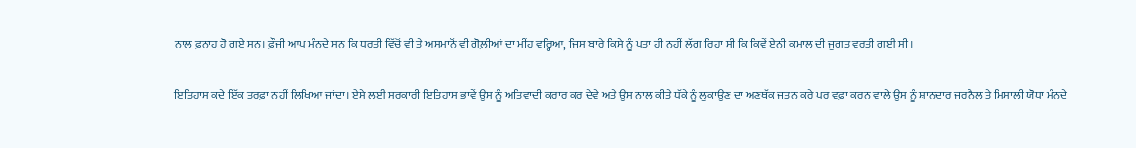ਨਾਲ ਫ਼ਨਾਹ ਹੋ ਗਏ ਸਨ। ਫ਼ੌਜੀ ਆਪ ਮੰਨਦੇ ਸਨ ਕਿ ਧਰਤੀ ਵਿੱਚੋਂ ਵੀ ਤੇ ਅਸਮਾਨੋਂ ਵੀ ਗੋਲ਼ੀਆਂ ਦਾ ਮੀਂਹ ਵਰ੍ਹਿਆ, ਜਿਸ ਬਾਰੇ ਕਿਸੇ ਨੂੰ ਪਤਾ ਹੀ ਨਹੀਂ ਲੱਗ ਰਿਹਾ ਸੀ ਕਿ ਕਿਵੇਂ ਏਨੀ ਕਮਾਲ ਦੀ ਜੁਗਤ ਵਰਤੀ ਗਈ ਸੀ।

ਇਤਿਹਾਸ ਕਦੇ ਇੱਕ ਤਰਫ਼ਾ ਨਹੀਂ ਲਿਖਿਆ ਜਾਂਦਾ। ਏਸੇ ਲਈ ਸਰਕਾਰੀ ਇਤਿਹਾਸ ਭਾਵੇਂ ਉਸ ਨੂੰ ਅਤਿਵਾਦੀ ਕਰਾਰ ਕਰ ਦੇਵੇ ਅਤੇ ਉਸ ਨਾਲ ਕੀਤੇ ਧੱਕੇ ਨੂੰ ਲੁਕਾਉਣ ਦਾ ਅਣਥੱਕ ਜਤਨ ਕਰੇ ਪਰ ਵਫ਼ਾ ਕਰਨ ਵਾਲੇ ਉਸ ਨੂੰ ਸ਼ਾਨਦਾਰ ਜਰਨੈਲ ਤੇ ਮਿਸਾਲੀ ਯੋਧਾ ਮੰਨਦੇ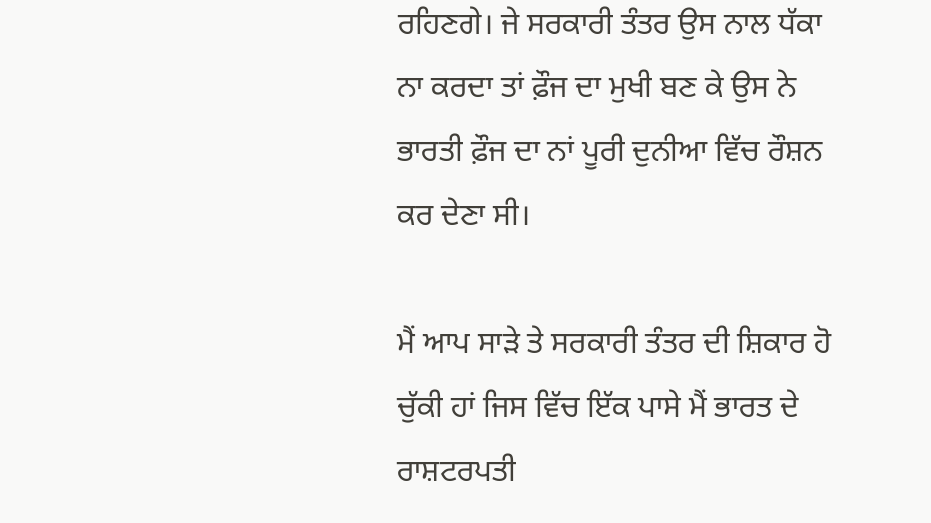ਰਹਿਣਗੇ। ਜੇ ਸਰਕਾਰੀ ਤੰਤਰ ਉਸ ਨਾਲ ਧੱਕਾ ਨਾ ਕਰਦਾ ਤਾਂ ਫ਼ੌਜ ਦਾ ਮੁਖੀ ਬਣ ਕੇ ਉਸ ਨੇ ਭਾਰਤੀ ਫ਼ੌਜ ਦਾ ਨਾਂ ਪੂਰੀ ਦੁਨੀਆ ਵਿੱਚ ਰੌਸ਼ਨ ਕਰ ਦੇਣਾ ਸੀ।

ਮੈਂ ਆਪ ਸਾੜੇ ਤੇ ਸਰਕਾਰੀ ਤੰਤਰ ਦੀ ਸ਼ਿਕਾਰ ਹੋ ਚੁੱਕੀ ਹਾਂ ਜਿਸ ਵਿੱਚ ਇੱਕ ਪਾਸੇ ਮੈਂ ਭਾਰਤ ਦੇ ਰਾਸ਼ਟਰਪਤੀ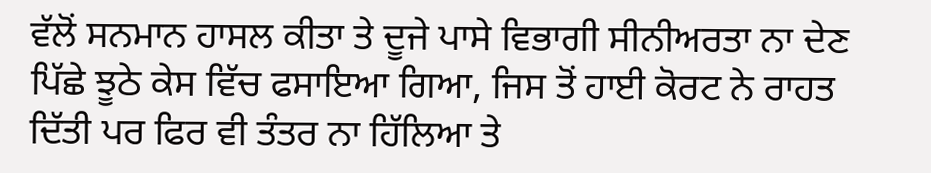ਵੱਲੋਂ ਸਨਮਾਨ ਹਾਸਲ ਕੀਤਾ ਤੇ ਦੂਜੇ ਪਾਸੇ ਵਿਭਾਗੀ ਸੀਨੀਅਰਤਾ ਨਾ ਦੇਣ ਪਿੱਛੇ ਝੂਠੇ ਕੇਸ ਵਿੱਚ ਫਸਾਇਆ ਗਿਆ, ਜਿਸ ਤੋਂ ਹਾਈ ਕੋਰਟ ਨੇ ਰਾਹਤ ਦਿੱਤੀ ਪਰ ਫਿਰ ਵੀ ਤੰਤਰ ਨਾ ਹਿੱਲਿਆ ਤੇ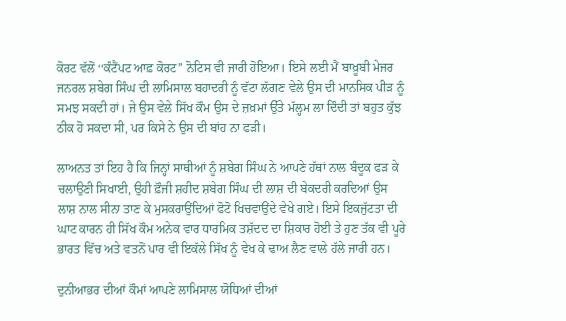ਕੋਰਟ ਵੱਲੋਂ ‘‘ਕੰਟੈਂਪਟ ਆਫ਼ ਕੋਰਟ’’ ਨੋਟਿਸ ਵੀ ਜਾਰੀ ਹੋਇਆ। ਇਸੇ ਲਈ ਮੈਂ ਬਾਖ਼ੂਬੀ ਮੇਜਰ ਜਨਰਲ ਸ਼ਬੇਗ ਸਿੰਘ ਦੀ ਲਾਮਿਸਾਲ ਬਹਾਦਰੀ ਨੂੰ ਵੱਟਾ ਲੱਗਣ ਵੇਲੇ ਉਸ ਦੀ ਮਾਨਸਿਕ ਪੀੜ ਨੂੰ ਸਮਝ ਸਕਦੀ ਹਾਂ। ਜੇ ਉਸ ਵੇਲੇ ਸਿੱਖ ਕੌਮ ਉਸ ਦੇ ਜ਼ਖ਼ਮਾਂ ਉੱਤੇ ਮੱਲ੍ਹਮ ਲਾ ਦਿੰਦੀ ਤਾਂ ਬਹੁਤ ਕੁੱਝ ਠੀਕ ਹੋ ਸਕਦਾ ਸੀ, ਪਰ ਕਿਸੇ ਨੇ ਉਸ ਦੀ ਬਾਂਹ ਨਾ ਫੜੀ।

ਲਾਅਨਤ ਤਾਂ ਇਹ ਹੈ ਕਿ ਜਿਨ੍ਹਾਂ ਸਾਥੀਆਂ ਨੂੰ ਸ਼ਬੇਗ ਸਿੰਘ ਨੇ ਆਪਣੇ ਹੱਥਾਂ ਨਾਲ ਬੰਦੂਕ ਫੜ ਕੇ ਚਲਾਉਣੀ ਸਿਖਾਈ, ਉਹੀ ਫ਼ੌਜੀ ਸ਼ਹੀਦ ਸ਼ਬੇਗ ਸਿੰਘ ਦੀ ਲਾਸ਼ ਦੀ ਬੇਕਦਰੀ ਕਰਦਿਆਂ ਉਸ ਲਾਸ਼ ਨਾਲ ਸੀਨਾ ਤਾਣ ਕੇ ਮੁਸਕਰਾਉਂਦਿਆਂ ਫੋਟੋ ਖਿਚਵਾਉਂਦੇ ਵੇਖੇ ਗਏ। ਇਸੇ ਇਕਜੁੱਟਤਾ ਦੀ ਘਾਟ ਕਾਰਨ ਹੀ ਸਿੱਖ ਕੌਮ ਅਨੇਕ ਵਾਰ ਧਾਰਮਿਕ ਤਸ਼ੱਦਦ ਦਾ ਸ਼ਿਕਾਰ ਹੋਈ ਤੇ ਹੁਣ ਤੱਕ ਵੀ ਪੂਰੇ ਭਾਰਤ ਵਿੱਚ ਅਤੇ ਵਤਨੋਂ ਪਾਰ ਵੀ ਇਕੱਲੇ ਸਿੱਖ ਨੂੰ ਵੇਖ ਕੇ ਢਾਅ ਲੈਣ ਵਾਲੇ ਹੱਲੇ ਜਾਰੀ ਹਨ।

ਦੁਨੀਆਭਰ ਦੀਆਂ ਕੌਮਾਂ ਆਪਣੇ ਲਾਮਿਸਾਲ ਯੋਧਿਆਂ ਦੀਆਂ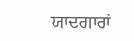ਯਾਦਗਾਰਾਂ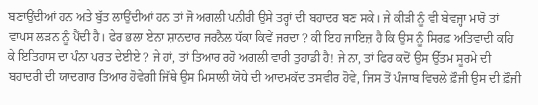ਬਣਾਉਂਦੀਆਂ ਹਨ ਅਤੇ ਬੁੱਤ ਲਾਉਂਦੀਆਂ ਹਨ ਤਾਂ ਜੋ ਅਗਲੀ ਪਨੀਰੀ ਉਸੇ ਤਰ੍ਹਾਂ ਦੀ ਬਹਾਦਰ ਬਣ ਸਕੇ। ਜੇ ਕੀੜੀ ਨੂੰ ਵੀ ਬੇਵਜ੍ਹਾ ਮਾਰੋ ਤਾਂ ਵਾਪਸ ਲੜਨ ਨੂੰ ਪੈਂਦੀ ਹੈ। ਫੇਰ ਭਲਾ ਏਨਾ ਸ਼ਾਨਦਾਰ ਜਰਨੈਲ ਧੱਕਾ ਕਿਵੇਂ ਜਰਦਾ ? ਕੀ ਇਹ ਜਾਇਜ਼ ਹੈ ਕਿ ਉਸ ਨੂੰ ਸਿਰਫ਼ ਅਤਿਵਾਦੀ ਕਹਿ ਕੇ ਇਤਿਹਾਸ ਦਾ ਪੰਨਾ ਪਰਤ ਦੇਈਏ ? ਜੇ ਹਾਂ, ਤਾਂ ਤਿਆਰ ਰਹੋ ਅਗਲੀ ਵਾਰੀ ਤੁਹਾਡੀ ਹੈ! ਜੇ ਨਾ, ਤਾਂ ਫਿਰ ਕਦੋਂ ਉਸ ਉੱਤਮ ਸੂਰਮੇ ਦੀ ਬਹਾਦਰੀ ਦੀ ਯਾਦਗਾਰ ਤਿਆਰ ਹੋਵੇਗੀ ਜਿੱਥੇ ਉਸ ਮਿਸਾਲੀ ਯੋਧੇ ਦੀ ਆਦਮਕੱਦ ਤਸਵੀਰ ਹੋਵੇ, ਜਿਸ ਤੋਂ ਪੰਜਾਬ ਵਿਚਲੇ ਫ਼ੌਜੀ ਉਸ ਦੀ ਫ਼ੌਜੀ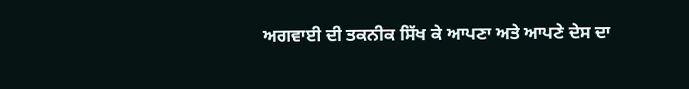ਅਗਵਾਈ ਦੀ ਤਕਨੀਕ ਸਿੱਖ ਕੇ ਆਪਣਾ ਅਤੇ ਆਪਣੇ ਦੇਸ ਦਾ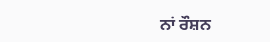ਨਾਂ ਰੌਸ਼ਨ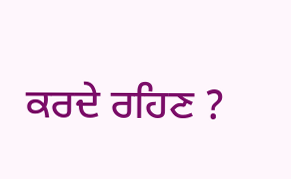ਕਰਦੇ ਰਹਿਣ ?